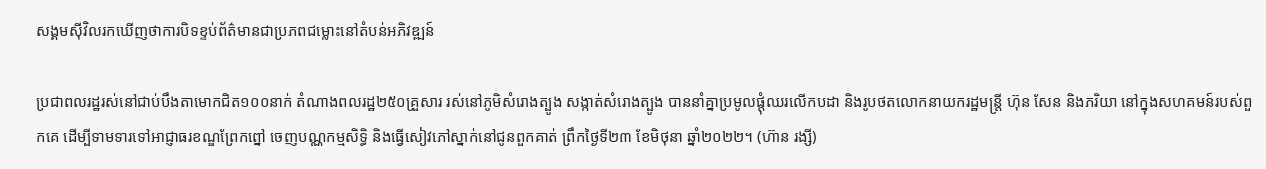សង្គមស៊ីវិលរកឃើញថាការបិទខ្ទប់ព័ត៌មានជាប្រភពជម្លោះនៅតំបន់អភិវឌ្ឍន៍

ប្រជាពលរដ្ឋរស់នៅជាប់បឹងតាមោកជិត១០០នាក់ តំណាងពលរដ្ឋ២៥០គ្រួសារ រស់នៅភូមិសំរោងត្បូង សង្កាត់សំរោងត្បូង បាននាំគ្នាប្រមូលផ្តុំឈរលើកបដា និងរូបថតលោកនាយករដ្ឋមន្ត្រី ហ៊ុន សែន និងភរិយា នៅក្នុងសហគមន៍របស់ពួកគេ ដើម្បីទាមទារទៅអាជ្ញាធរខណ្ឌព្រែកព្នៅ ចេញបណ្ណកម្មសិទ្ធិ និងធ្វើសៀវភៅស្នាក់នៅជូនពួកគាត់ ព្រឹកថ្ងៃទី២៣ ខែមិថុនា ឆ្នាំ២០២២។ (ហ៊ាន រង្សី)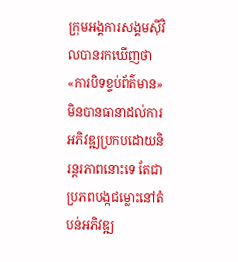ក្រុមអង្គការសង្គមស៊ីវិលបានរកឃើញថា «ការបិទខ្ទប់ព័ត៌មាន» មិនបានធានាដល់ការអភិវឌ្ឍប្រកបដោយនិរន្តរភាពនោះទេ តែជាប្រភពបង្កជម្លោះនៅតំបន់អភិវឌ្ឍ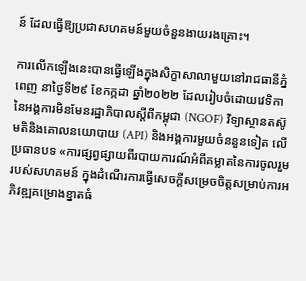ន៍ ដែលធ្វើឱ្យប្រជាសហគមន៍មួយចំនួនងាយរងគ្រោះ។

ការលើកឡើងនេះបានធ្វើឡើងក្នុងសិក្ខាសាលាមួយនៅរាជធានីភ្នំពេញ នាថ្ងៃទី២៩ ខែកក្កដា ឆ្នាំ២០២២ ដែលរៀបចំដោយវេទិកានៃអង្គការមិនមែនរដ្ឋាភិបាលស្តីពីកម្ពុជា (NGOF) វិទ្យាស្ថានតស៊ូមតិនិងគោលនយោបាយ (API) និងអង្គការមួយចំននួនទៀត លើប្រធានបទ «ការផ្សព្វផ្សាយពីរបាយការណ៍អំពីគម្លាតនៃការចូលរួមរបស់សហគមន៍ ក្នុងដំណើរការធ្វើសេចក្តីសម្រេចចិត្តសម្រាប់ការអភិវឌ្ឍគម្រោងខ្នាតធំ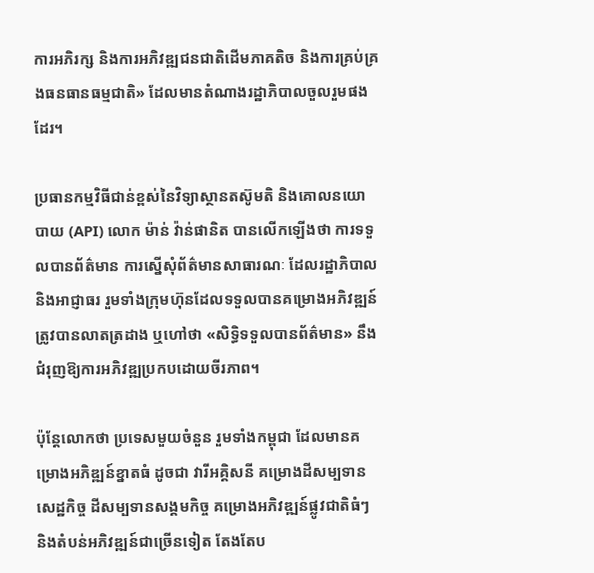ការអភិរក្ស និងការអភិវឌ្ឍជនជាតិដើមភាគតិច និងការគ្រប់គ្រងធនធានធម្មជាតិ» ដែលមានតំណាងរដ្ឋាភិបាលចួលរួមផងដែរ។

ប្រធានកម្មវិធីជាន់ខ្ពស់នៃវិទ្យាស្ថានតស៊ូមតិ និងគោលនយោបាយ (API) លោក ម៉ាន់ វ៉ាន់ផានិត បានលើកឡើងថា ការទទួលបានព័ត៌មាន ការស្នើសុំព័ត៌មានសាធារណៈ ដែលរដ្ឋាភិបាល និងអាជ្ញាធរ រួមទាំងក្រុមហ៊ុនដែលទទួលបានគម្រោងអភិវឌ្ឍន៍ ត្រូវបានលាតត្រដាង ឬហៅថា «សិទ្ធិទទួលបានព័ត៌មាន» នឹងជំរុញឱ្យការអភិវឌ្ឍប្រកបដោយចីរភាព។

ប៉ុន្តែលោកថា ប្រទេសមួយចំនួន រួមទាំងកម្ពុជា ដែលមានគម្រោងអភិឌ្ឍន៍ខ្នាតធំ ដូចជា វារីអគ្គិសនី គម្រោងដីសម្បទានសេដ្ឋកិច្ច ដីសម្បទានសង្គមកិច្ច គម្រោងអភិវឌ្ឍន៍ផ្លូវជាតិធំៗ និងតំបន់អភិវឌ្ឍន៍ជាច្រើនទៀត តែងតែប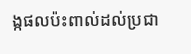ង្កផលប៉ះពាល់ដល់ប្រជា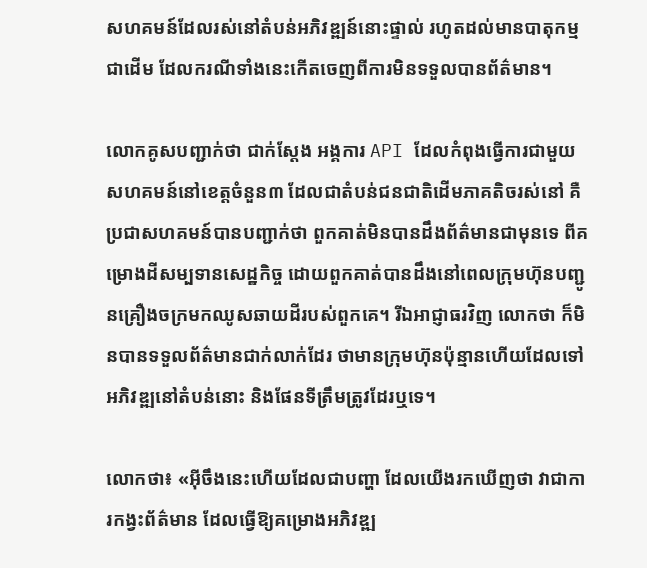សហគមន៍ដែលរស់នៅតំបន់អភិវឌ្ឍន៍នោះផ្ទាល់ រហូតដល់មានបាតុកម្មជាដើម ដែលករណីទាំងនេះកើតចេញពីការមិនទទួលបានព័ត៌មាន។

លោកគូសបញ្ជាក់ថា ជាក់ស្តែង អង្គការ API ដែលកំពុងធ្វើការជាមួយសហគមន៍នៅខេត្តចំនួន៣ ដែលជាតំបន់ជនជាតិដើមភាគតិចរស់នៅ គឺប្រជាសហគមន៍បានបញ្ជាក់ថា ពួកគាត់មិនបានដឹងព័ត៌មានជាមុនទេ ពីគម្រោងដីសម្បទានសេដ្ឋកិច្ច ដោយពួកគាត់បានដឹងនៅពេលក្រុមហ៊ុនបញ្ជូនគ្រឿងចក្រមកឈូសឆាយដីរបស់ពួកគេ។ រីឯអាជ្ញាធរវិញ លោកថា ក៏មិនបានទទួលព័ត៌មានជាក់លាក់ដែរ ថាមានក្រុមហ៊ុនប៉ុន្មានហើយដែលទៅអភិវឌ្ឍនៅតំបន់នោះ និងផែនទីត្រឹមត្រូវដែរឬទេ។

លោកថា៖ «អ៊ីចឹងនេះហើយដែលជាបញ្ហា ដែលយើងរកឃើញថា វាជាការកង្វះព័ត៌មាន ដែលធ្វើឱ្យគម្រោងអភិវឌ្ឍ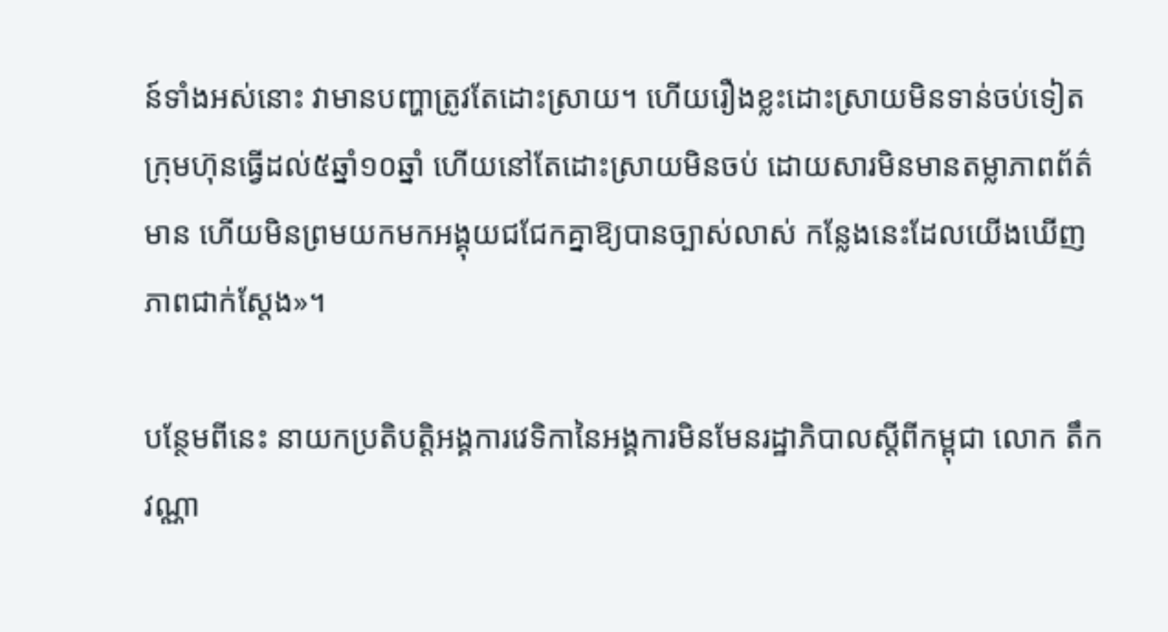ន៍ទាំងអស់នោះ វាមានបញ្ហាត្រូវតែដោះស្រាយ។ ហើយរឿងខ្លះដោះស្រាយមិនទាន់ចប់ទៀត ក្រុមហ៊ុនធ្វើដល់៥ឆ្នាំ១០ឆ្នាំ ហើយនៅតែដោះស្រាយមិនចប់ ដោយសារមិនមានតម្លាភាពព័ត៌មាន ហើយមិនព្រមយកមកអង្គុយជជែកគ្នាឱ្យបានច្បាស់លាស់ កន្លែងនេះដែលយើងឃើញភាពជាក់ស្តែង»។

បន្ថែមពីនេះ នាយកប្រតិបត្តិអង្គការវេទិកានៃអង្គការមិនមែនរដ្ឋាភិបាលស្តីពីកម្ពុជា លោក តឹក វណ្ណា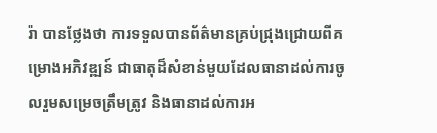រ៉ា បានថ្លែងថា ការទទួលបានព័ត៌មានគ្រប់ជ្រុងជ្រោយពីគម្រោងអភិវឌ្ឍន៍ ជាធាតុដ៏សំខាន់មួយដែលធានាដល់ការចូលរួមសម្រេចត្រឹមត្រូវ និងធានាដល់ការអ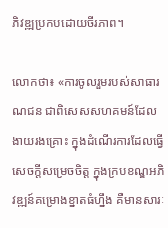ភិវឌ្ឍប្រកបដោយចីរភាព។

លោកថា៖ «ការចូលរួមរបស់សាធារណជន ជាពិសេសសហគមន៍ដែលងាយរងគ្រោះ ក្នុងដំណើរការដែលធ្វើសេចក្តីសម្រេចចិត្ត ក្នុងក្របខណ្ឌអភិវឌ្ឍន៍គម្រោងខ្នាតធំហ្នឹង គឺមានសារៈ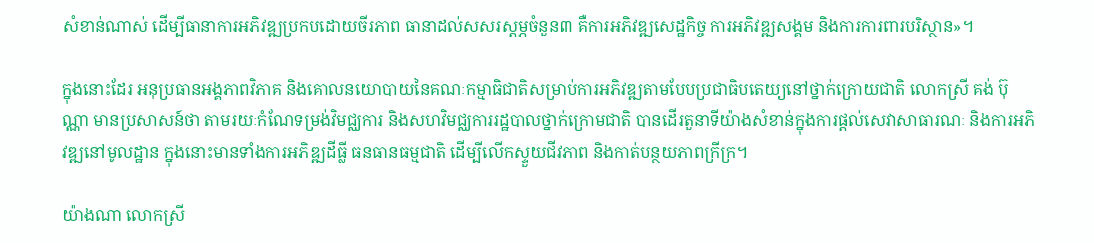សំខាន់ណាស់ ដើម្បីធានាការអភិវឌ្ឍប្រកបដោយចីរភាព ធានាដល់សសរស្តម្ភចំនួន៣ គឺការអភិវឌ្ឍសេដ្ឋកិច្ច ការអភិវឌ្ឍសង្គម និងការការពារបរិស្ថាន»។

ក្នុងនោះដែរ អនុប្រធានអង្គភាពវិភាគ និងគោលនយោបាយនៃគណៈកម្មាធិជាតិសម្រាប់ការអភិវឌ្ឍតាមបែបប្រជាធិបតេយ្យនៅថ្នាក់ក្រោយជាតិ លោកស្រី គង់ ប៊ុណ្ណា មានប្រសាសន៍ថា តាមរយៈកំណែទម្រង់វិមជ្ឈការ និងសហវិមជ្ឈការរដ្ឋបាលថ្នាក់ក្រោមជាតិ បានដើរតួនាទីយ៉ាងសំខាន់ក្នុងការផ្តល់សេវាសាធារណៈ និងការអភិវឌ្ឍនៅមូលដ្ឋាន ក្នុងនោះមានទាំងការអភិឌ្ឍដីធ្លី ធនធានធម្មជាតិ ដើម្បីលើកស្ទួយជីវភាព និងកាត់បន្ថយភាពក្រីក្រ។

យ៉ាងណា លោកស្រី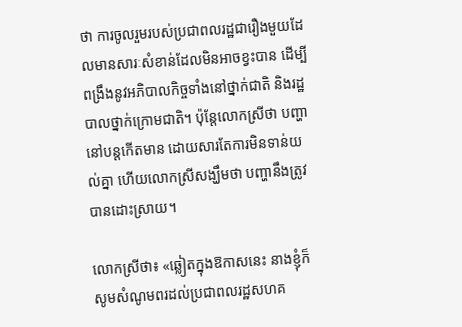ថា ការចូលរួមរបស់ប្រជាពលរដ្ឋជារឿងមួយដែលមានសារៈសំខាន់ដែលមិនអាចខ្វះបាន ដើម្បីពង្រឹងនូវអភិបាលកិច្ចទាំងនៅថ្នាក់ជាតិ និងរដ្ឋបាលថ្នាក់ក្រោមជាតិ។ ប៉ុន្តែលោកស្រីថា បញ្ហានៅបន្តកើតមាន ដោយសារតែការមិនទាន់យល់គ្នា ហើយលោកស្រីសង្ឃឹមថា បញ្ហានឹងត្រូវបានដោះស្រាយ។

លោកស្រីថា៖ «ឆ្លៀតក្នុងឱកាសនេះ នាងខ្ញុំក៏សូមសំណូមពរដល់ប្រជាពលរដ្ឋសហគ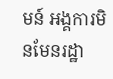មន៍ អង្គការមិនមែនរដ្ឋា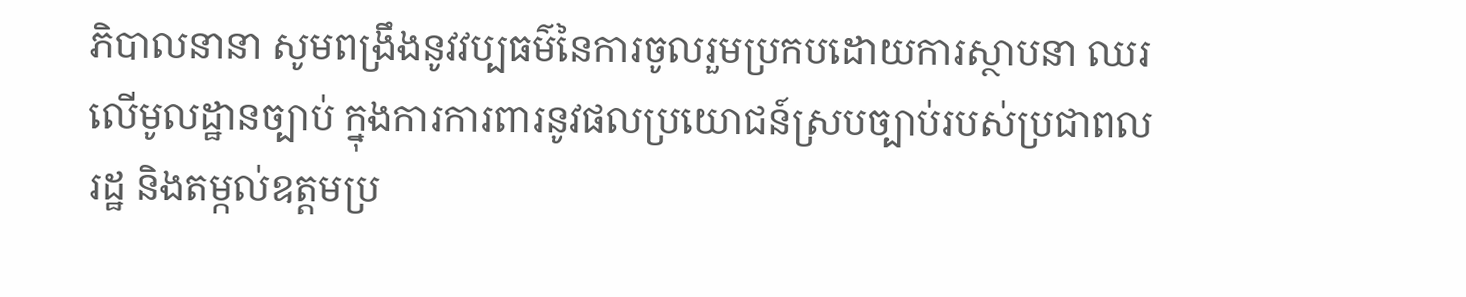ភិបាលនានា សូមពង្រឹងនូវវប្បធម៌នៃការចូលរួមប្រកបដោយការស្ថាបនា ឈរលើមូលដ្ឋានច្បាប់ ក្នុងការការពារនូវផលប្រយោជន៍ស្របច្បាប់របស់ប្រជាពលរដ្ឋ និងតម្កល់ឧត្តមប្រ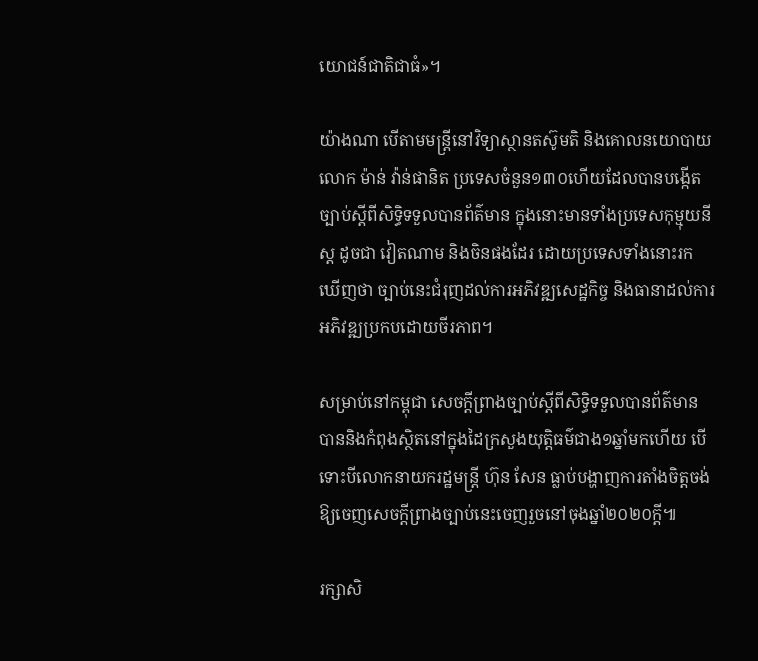យោជន៍ជាតិជាធំ»។

យ៉ាងណា បើតាមមន្ត្រីនៅវិទ្យាស្ថានតស៊ូមតិ និងគោលនយោបាយ លោក ម៉ាន់ វ៉ាន់ផានិត ប្រទេសចំនួន១៣០ហើយដែលបានបង្កើតច្បាប់ស្តីពីសិទ្ធិទទួលបានព័ត៌មាន ក្នុងនោះមានទាំងប្រទេសកុម្មុយនីស្ត ដូចជា វៀតណាម និងចិនផងដែរ ដោយប្រទេសទាំងនោះរកឃើញថា ច្បាប់នេះជំរុញដល់ការអភិវឌ្ឍសេដ្ឋកិច្ច និងធានាដល់ការអភិវឌ្ឍប្រកបដោយចីរភាព។

សម្រាប់នៅកម្ពុជា សេចក្តីព្រាងច្បាប់ស្តីពីសិទ្ធិទទួលបានព័ត៌មាន បាននិងកំពុងស្ថិតនៅក្នុងដៃក្រសួងយុត្តិធម៌ជាង១ឆ្នាំមកហើយ បើទោះបីលោកនាយករដ្ឋមន្ត្រី ហ៊ុន សែន ធ្លាប់បង្ហាញការតាំងចិត្តចង់ឱ្យចេញសេចក្តីព្រាងច្បាប់នេះចេញរួចនៅចុងឆ្នាំ២០២០ក្តី៕

រក្សាសិ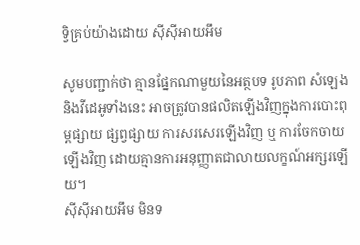ទ្វិគ្រប់យ៉ាងដោយ ស៊ីស៊ីអាយអឹម

សូមបញ្ជាក់ថា គ្មានផ្នែកណាមួយនៃអត្ថបទ រូបភាព សំឡេង និងវីដេអូទាំងនេះ អាចត្រូវបានផលិតឡើងវិញក្នុងការបោះពុម្ពផ្សាយ ផ្សព្វផ្សាយ ការសរសេរឡើងវិញ ឬ ការចែកចាយឡើងវិញ ដោយគ្មានការអនុញ្ញាតជាលាយលក្ខណ៍អក្សរឡើយ។
ស៊ីស៊ីអាយអឹម មិនទ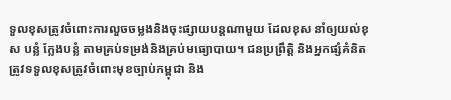ទួលខុសត្រូវចំពោះការលួចចម្លងនិងចុះផ្សាយបន្តណាមួយ ដែលខុស នាំឲ្យយល់ខុស បន្លំ ក្លែងបន្លំ តាមគ្រប់ទម្រង់និងគ្រប់មធ្យោបាយ។ ជនប្រព្រឹត្តិ និងអ្នកផ្សំគំនិត ត្រូវទទួលខុសត្រូវចំពោះមុខច្បាប់កម្ពុជា និង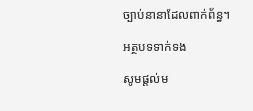ច្បាប់នានាដែលពាក់ព័ន្ធ។

អត្ថបទទាក់ទង

សូមផ្ដល់ម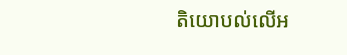តិយោបល់លើអ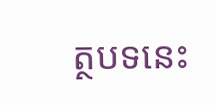ត្ថបទនេះ